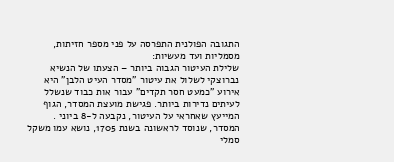התגובה הפולנית התפרסה על פני מספר חזיתות, מסמליות ועד מעשיות:
שלילת העיטור הגבוה ביותר – הצעתו של הנשיא נברוצקי לשלול את עיטור "מסדר העיט הלבן" היא אירוע "כמעט חסר תקדים" עבור אות כבוד שנשלל לעיתים נדירות ביותר. פגישת מועצת המסדר, הגוף המייעץ שאחראי על העיטור, נקבעה ל-8 ביוני . המסדר, שנוסד לראשונה בשנת 1705, נושא עמו משקל סמלי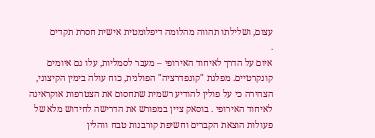עצום, ושלילתו תהווה מהלומה דיפלומטית אישית חסרת תקדים
.
איום על הדרך לאיחוד האירופי – מעבר לסמליות, עלו גם איומים קונקרטיים. מפלגת "קונפדרציה" הפולנית, כוח עולה בימין הקיצוני, הצהירה כי על פולין להודיע רשמית שתחסום את הצטרפות אוקראינה לאיחוד האירופי . בוסאק ציין במפורש את הדרישה לחידוש מלא של פעולות הוצאת הקברים וחשיפת קורבנות טבח ווהלין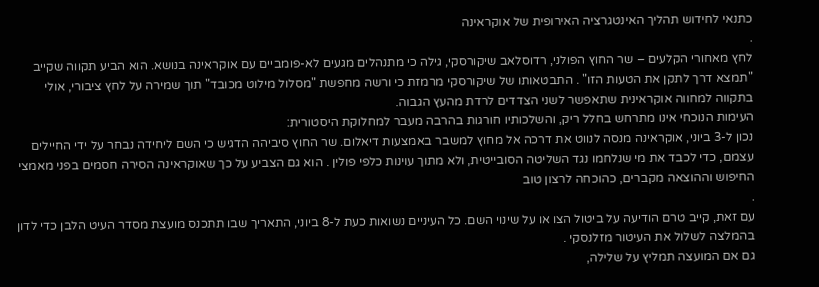כתנאי לחידוש תהליך האינטגרציה האירופית של אוקראינה
.
לחץ מאחורי הקלעים – שר החוץ הפולני, רדוסלאב שיקורסקי, גילה כי מתנהלים מגעים לא-פומביים עם אוקראינה בנושא. הוא הביע תקווה שקייב "תמצא דרך לתקן את הטעות הזו" . התבטאותו של שיקורסקי מרמזת כי ורשה מחפשת "מסלול מילוט מכובד" תוך שמירה על לחץ ציבורי, אולי בתקווה למחווה אוקראינית שתאפשר לשני הצדדים לרדת מהעץ הגבוה.
העימות הנוכחי אינו מתרחש בחלל ריק, והשלכותיו חורגות בהרבה מעבר למחלוקת היסטורית:
נכון ל-3 ביוני, אוקראינה מנסה לנווט את דרכה אל מחוץ למשבר באמצעות דיאלום. שר החוץ סיביהה הדגיש כי השם ליחידה נבחר על ידי החיילים עצמם, כדי לכבד את מי שנלחמו נגד השליטה הסובייטית, ולא מתוך עוינות כלפי פולין . הוא גם הצביע על כך שאוקראינה הסירה חסמים בפני מאמצי החיפוש וההוצאה מקברים, כהוכחה לרצון טוב
.
עם זאת, קייב טרם הודיעה על ביטול הצו או על שינוי השם. כל העיניים נשואות כעת ל-8 ביוני, התאריך שבו תתכנס מועצת מסדר העיט הלבן כדי לדון בהמלצה לשלול את העיטור מזלנסקי .
גם אם המועצה תמליץ על שלילה,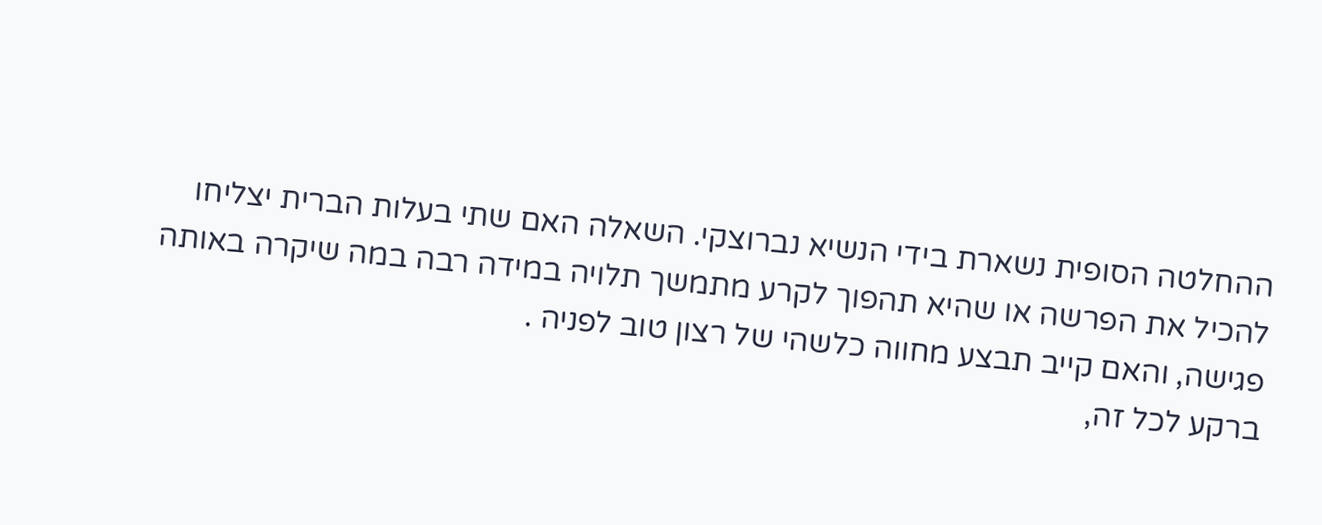ההחלטה הסופית נשארת בידי הנשיא נברוצקי. השאלה האם שתי בעלות הברית יצליחו להכיל את הפרשה או שהיא תהפוך לקרע מתמשך תלויה במידה רבה במה שיקרה באותה פגישה, והאם קייב תבצע מחווה כלשהי של רצון טוב לפניה .
ברקע לכל זה,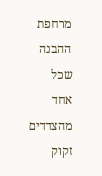מרחפת ההבנה שכל אחד מהצדדים זקוק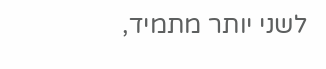לשני יותר מתמיד,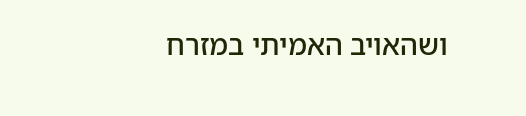ושהאויב האמיתי במזרח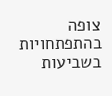צופה בהתפתחויות בשביעות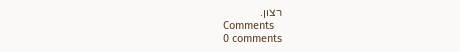רצון.
Comments
0 comments